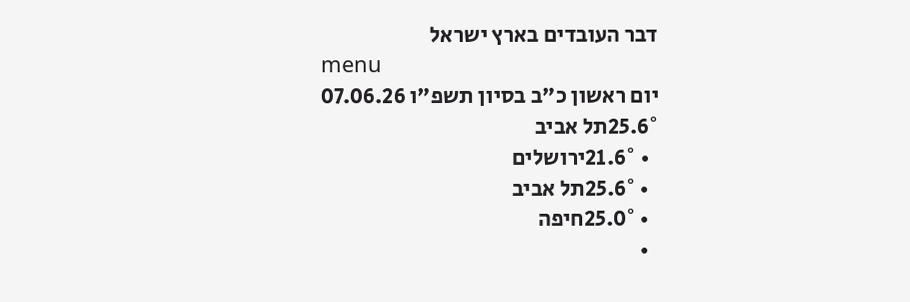דבר העובדים בארץ ישראל
menu
יום ראשון כ"ב בסיון תשפ"ו 07.06.26
25.6°תל אביב
  • 21.6°ירושלים
  • 25.6°תל אביב
  • 25.0°חיפה
  •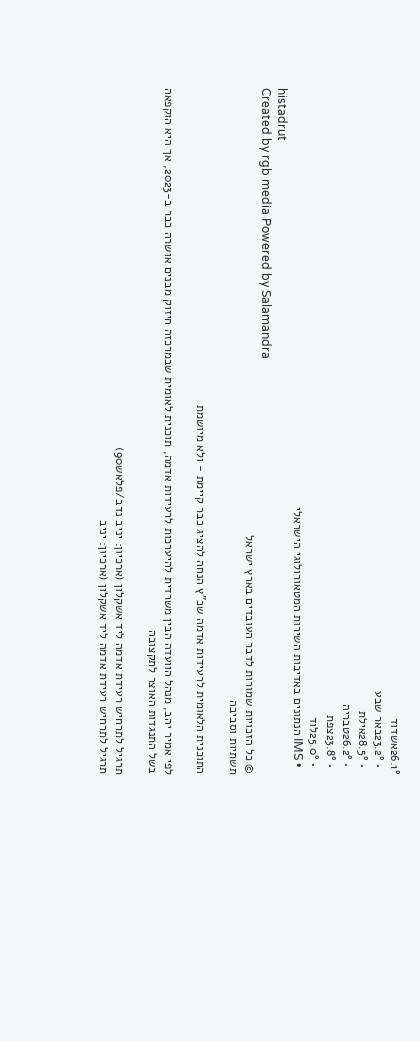26.1°אשדוד
  • 23.2°באר שבע
  • 28.5°אילת
  • 26.2°טבריה
  • 23.8°צפת
  • 25.0°לוד
  • IMS הנתונים באדיבות השירות המטאורולוגי הישראלי
histadrut
Created by rgb media Powered by Salamandra
© כל הזכויות שמורות לדבר העובדים בארץ ישראל
תשתיות וסביבה

התוכנית הלאומית לרעידות אדמה שכ"ץ הנחה להציג כבר קיימת - ולא מיושמת

לפי אמיר יהב, מנהל הוועדה הבין משרדית להיערכות לרעידות אדמה, תוכנית לאומית שבמרכזה חיזוק מבנים אושרה כבר ב-2023, אך היא הוקפאה בשל התנגדות האוצר לתקצובה

תרגיל לתרחיש רעידת אדמה ליד אשקלון (ארכיון: יניב נדב/פלאש90)
תרגיל לתרחיש רעידת אדמה ליד אשקלון (ארכיון: יניב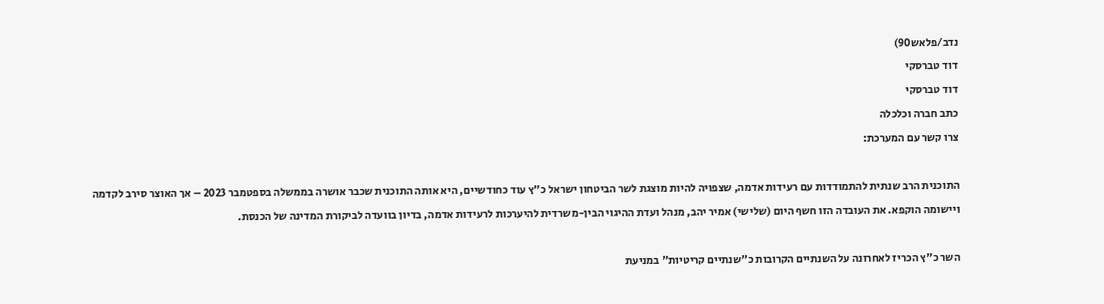נדב/פלאש90)
דוד טברסקי
דוד טברסקי
כתב חברה וכלכלה
צרו קשר עם המערכת:

התוכנית הרב שנתית להתמודדות עם רעידות אדמה, שצפויה להיות מוצגת לשר הביטחון ישראל כ"ץ עוד כחודשיים, היא אותה התוכנית שכבר אושרה בממשלה בספטמבר 2023 – אך האוצר סירב לקדמה ויישומה הוקפא. את העובדה הזו חשף היום (שלישי) אמיר יהב, מנהל ועדת ההיגוי הבין-משרדית להיערכות לרעידות אדמה, בדיון בוועדה לביקורת המדינה של הכנסת.

השר כ"ץ הכריז לאחרונה על השנתיים הקרובות כ"שנתיים קריטיות" במניעת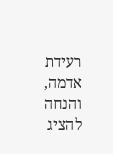רעידת אדמה, והנחה להציג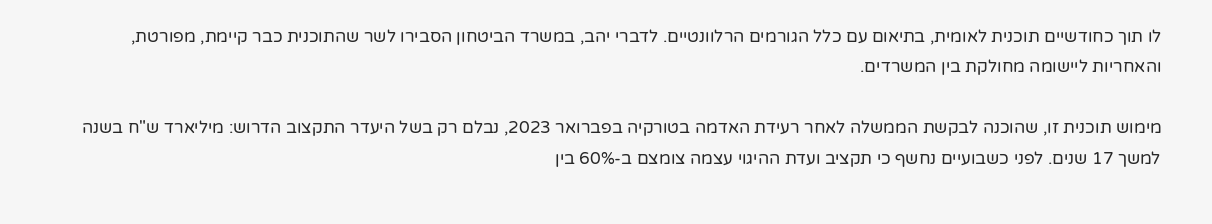לו תוך כחודשיים תוכנית לאומית, בתיאום עם כלל הגורמים הרלוונטיים. לדברי יהב, במשרד הביטחון הסבירו לשר שהתוכנית כבר קיימת, מפורטת, והאחריות ליישומה מחולקת בין המשרדים.

מימוש תוכנית זו, שהוכנה לבקשת הממשלה לאחר רעידת האדמה בטורקיה בפברואר 2023, נבלם רק בשל היעדר התקצוב הדרוש: מיליארד ש"ח בשנה למשך 17 שנים. לפני כשבועיים נחשף כי תקציב ועדת ההיגוי עצמה צומצם ב-60% בין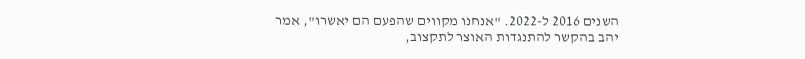השנים 2016 ל-2022. "אנחנו מקווים שהפעם הם יאשרו", אמר יהב בהקשר להתנגדות האוצר לתקצוב,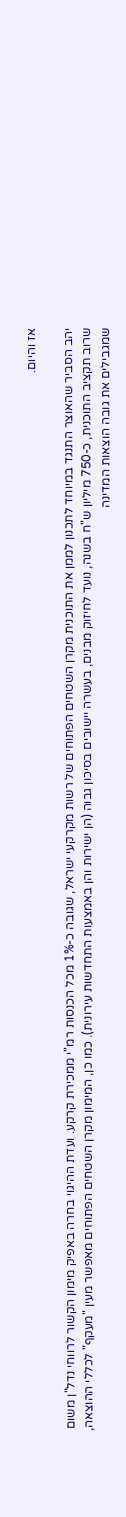אז והיום.

יהב הסביר שהאוצר התנגד במיוחד לתכנון לממן את התוכנית מקרן השטחים הפתוחים של רשות מקרקעי ישראל, שגובה כ-1% מכל הכנסות רמ"י ממכירת קרקע. ועדת ההיגוי בחרה באפיק מימון הקשור לרווחי נדל"ן משום שרוב תקציב התוכנית, כ-750 מיליון ש"ח בשנה, נועד לחיזוק מבנים, בעשרה יישובים בסיכון גבוה (הן ישירות והן באמצעות התחדשות עירונית). כמו כן, המימון מקרן השטחים הפתוחים מאפשר מעין "מעקף" לכללי ההוצאה, שמגבילים את גובה הוצאות המדינה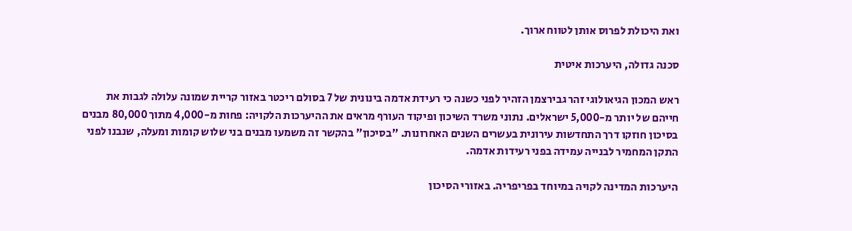ואת היכולת לפרוס אותן לטווח ארוך.

סכנה גדולה, היערכות איטית

ראש המכון הגיאולוגי זהר גבירצמן הזהיר לפני כשנה כי רעידת אדמה בינונית של 7 בסולם ריכטר באזור קריית שמונה עלולה לגבות את חייהם של יותר מ-5,000 ישראלים. נתוני משרד השיכון ופיקוד העורף מראים את ההיערכות הלקויה: פחות מ-4,000 מתוך 80,000 מבנים בסיכון חוזקו דרך התחדשות עירונית בעשרים השנים האחרונות. "בסיכון" בהקשר זה משמעו מבנים בני שלוש קומות ומעלה, שנבנו לפני התקן המחמיר לבנייה עמידה בפני רעידות אדמה.

היערכות המדינה לקויה במיוחד בפריפריה. באזורי הסיכון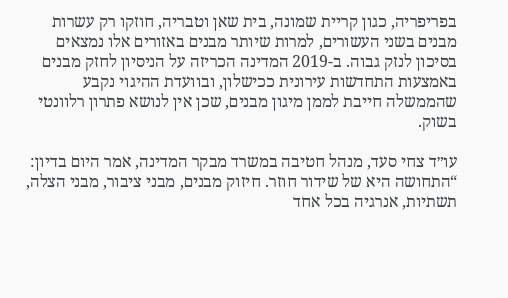בפריפריה, כגון קריית שמונה, בית שאן וטבריה, חוזקו רק עשרות מבנים בשני העשורים, למרות שיותר מבנים באזורים אלו נמצאים בסיכון לנזק גבוה. ב-2019 המדינה הכריזה על הניסיון לחזק מבנים באמצעות התחדשות עירונית ככישלון, ובוועדת ההיגוי נקבע שהממשלה חייבת לממן מיגון מבנים, שכן אין לנושא פתרון רלוונטי בשוק.

עו״ד צחי סעד, מנהל חטיבה במשרד מבקר המדינה, אמר היום בדיון: “התחושה היא של שידור חוזר. חיזוק מבנים, מבני ציבור, מבני הצלה, תשתיות, אנרגיה בכל אחד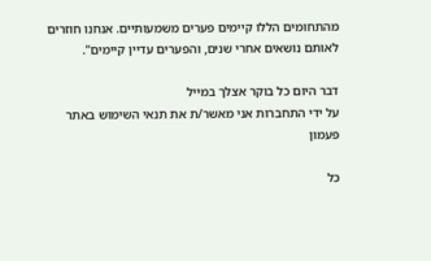מהתחומים הללו קיימים פערים משמעותיים. אנחנו חוזרים לאותם נושאים אחרי שנים, והפערים עדיין קיימים".

דבר היום כל בוקר אצלך במייל
על ידי התחברות אני מאשר/ת את תנאי השימוש באתר
פעמון

כל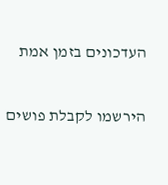העדכונים בזמן אמת

הירשמו לקבלת פושים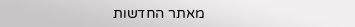מאתר החדשות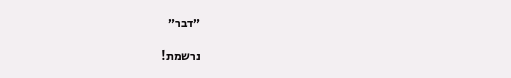״דבר״

נרשמת!